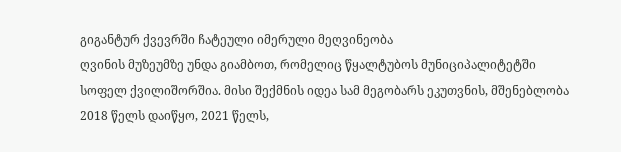გიგანტურ ქვევრში ჩატეული იმერული მეღვინეობა
ღვინის მუზეუმზე უნდა გიამბოთ, რომელიც წყალტუბოს მუნიციპალიტეტში სოფელ ქვილიშორშია. მისი შექმნის იდეა სამ მეგობარს ეკუთვნის, მშენებლობა 2018 წელს დაიწყო, 2021 წელს,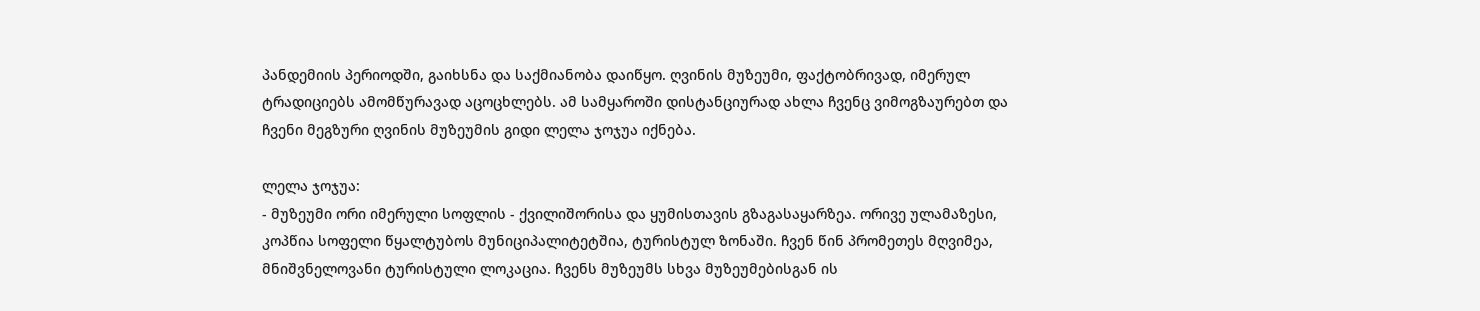პანდემიის პერიოდში, გაიხსნა და საქმიანობა დაიწყო. ღვინის მუზეუმი, ფაქტობრივად, იმერულ ტრადიციებს ამომწურავად აცოცხლებს. ამ სამყაროში დისტანციურად ახლა ჩვენც ვიმოგზაურებთ და ჩვენი მეგზური ღვინის მუზეუმის გიდი ლელა ჯოჯუა იქნება.

ლელა ჯოჯუა:
- მუზეუმი ორი იმერული სოფლის - ქვილიშორისა და ყუმისთავის გზაგასაყარზეა. ორივე ულამაზესი, კოპწია სოფელი წყალტუბოს მუნიციპალიტეტშია, ტურისტულ ზონაში. ჩვენ წინ პრომეთეს მღვიმეა, მნიშვნელოვანი ტურისტული ლოკაცია. ჩვენს მუზეუმს სხვა მუზეუმებისგან ის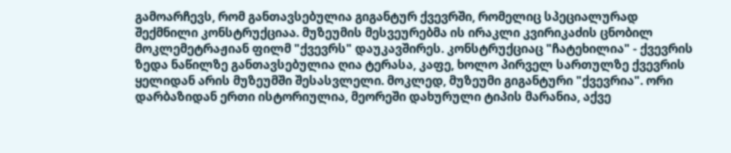გამოარჩევს, რომ განთავსებულია გიგანტურ ქვევრში, რომელიც სპეციალურად შექმნილი კონსტრუქციაა. მუზეუმის მესვეურებმა ის ირაკლი კვირიკაძის ცნობილ მოკლემეტრაჟიან ფილმ "ქვევრს" დაუკავშირეს. კონსტრუქციაც "ჩატეხილია" - ქვევრის ზედა ნაწილზე განთავსებულია ღია ტერასა, კაფე, ხოლო პირველ სართულზე ქვევრის ყელიდან არის მუზეუმში შესასვლელი. მოკლედ, მუზეუმი გიგანტური "ქვევრია". ორი დარბაზიდან ერთი ისტორიულია, მეორეში დახურული ტიპის მარანია, აქვე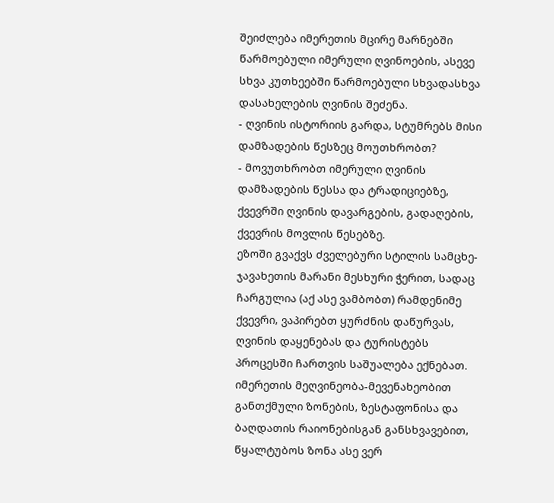შეიძლება იმერეთის მცირე მარნებში წარმოებული იმერული ღვინოების, ასევე სხვა კუთხეებში წარმოებული სხვადასხვა დასახელების ღვინის შეძენა.
- ღვინის ისტორიის გარდა, სტუმრებს მისი დამზადების წესზეც მოუთხრობთ?
- მოვუთხრობთ იმერული ღვინის დამზადების წესსა და ტრადიციებზე, ქვევრში ღვინის დავარგების, გადაღების, ქვევრის მოვლის წესებზე.
ეზოში გვაქვს ძველებური სტილის სამცხე-ჯავახეთის მარანი მესხური ჭერით, სადაც ჩარგულია (აქ ასე ვამბობთ) რამდენიმე ქვევრი, ვაპირებთ ყურძნის დაწურვას, ღვინის დაყენებას და ტურისტებს პროცესში ჩართვის საშუალება ექნებათ.
იმერეთის მეღვინეობა-მევენახეობით განთქმული ზონების, ზესტაფონისა და ბაღდათის რაიონებისგან განსხვავებით, წყალტუბოს ზონა ასე ვერ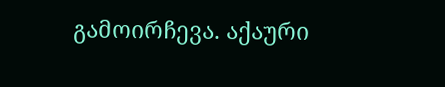გამოირჩევა. აქაური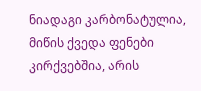ნიადაგი კარბონატულია, მიწის ქვედა ფენები კირქვებშია, არის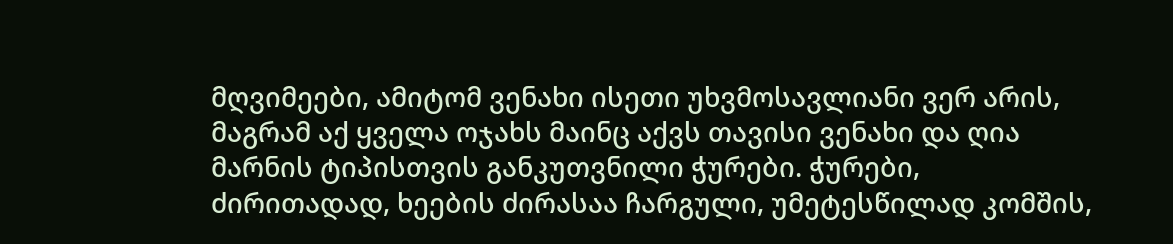მღვიმეები, ამიტომ ვენახი ისეთი უხვმოსავლიანი ვერ არის, მაგრამ აქ ყველა ოჯახს მაინც აქვს თავისი ვენახი და ღია მარნის ტიპისთვის განკუთვნილი ჭურები. ჭურები, ძირითადად, ხეების ძირასაა ჩარგული, უმეტესწილად კომშის,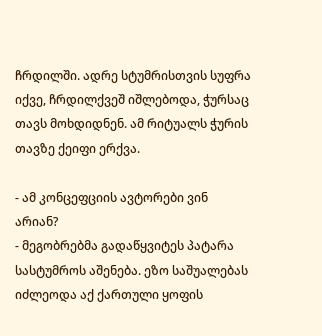ჩრდილში. ადრე სტუმრისთვის სუფრა იქვე, ჩრდილქვეშ იშლებოდა, ჭურსაც თავს მოხდიდნენ. ამ რიტუალს ჭურის თავზე ქეიფი ერქვა.

- ამ კონცეფციის ავტორები ვინ არიან?
- მეგობრებმა გადაწყვიტეს პატარა სასტუმროს აშენება. ეზო საშუალებას იძლეოდა აქ ქართული ყოფის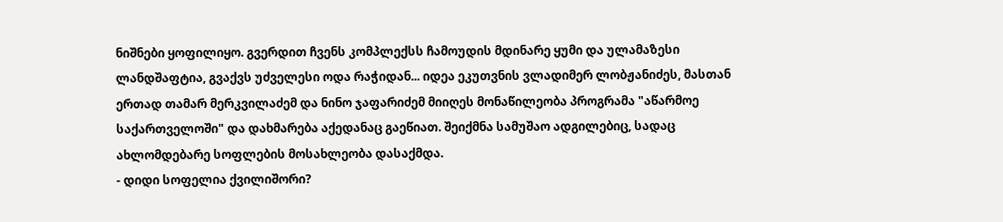ნიშნები ყოფილიყო. გვერდით ჩვენს კომპლექსს ჩამოუდის მდინარე ყუმი და ულამაზესი ლანდშაფტია, გვაქვს უძველესი ოდა რაჭიდან... იდეა ეკუთვნის ვლადიმერ ლობჟანიძეს, მასთან ერთად თამარ მერკვილაძემ და ნინო ჯაფარიძემ მიიღეს მონაწილეობა პროგრამა "აწარმოე საქართველოში" და დახმარება აქედანაც გაეწიათ. შეიქმნა სამუშაო ადგილებიც, სადაც ახლომდებარე სოფლების მოსახლეობა დასაქმდა.
- დიდი სოფელია ქვილიშორი?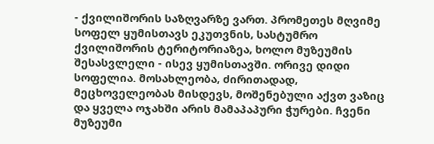- ქვილიშორის საზღვარზე ვართ. პრომეთეს მღვიმე სოფელ ყუმისთავს ეკუთვნის, სასტუმრო ქვილიშორის ტერიტორიაზეა, ხოლო მუზეუმის შესასვლელი - ისევ ყუმისთავში. ორივე დიდი სოფელია. მოსახლეობა, ძირითადად, მეცხოველეობას მისდევს, მოშენებული აქვთ ვაზიც და ყველა ოჯახში არის მამაპაპური ჭურები. ჩვენი მუზეუმი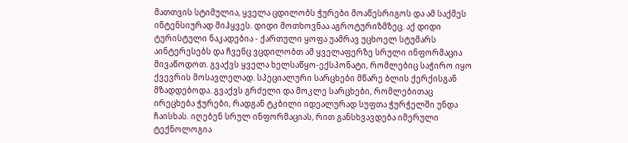მათთვის სტიმულია, ყველა ცდილობს ჭურები მოაწესრიგოს და ამ საქმეს ინტენსიურად მიჰყვეს. დიდი მოთხოვნაა აგროტურიზმზეც. აქ დიდი ტურისტული ნაკადებია - ქართული ყოფა უამრავ უცხოელ სტუმარს აინტერესებს და ჩვენც ვცდილობთ ამ ყველაფერზე სრული ინფორმაცია მივაწოდოთ. გვაქვს ყველა ხელსაწყო-ექსპონატი, რომლებიც საჭირო იყო ქვევრის მოსავლელად. სპეციალური სარცხები მწარე ბლის ქერქისგან მზადდებოდა. გვაქვს გრძელი და მოკლე სარცხები, რომლებითაც ირეცხება ჭურები, რადგან ტკბილი იდეალურად სუფთა ჭურჭელში უნდა ჩაისხას. იღებენ სრულ ინფორმაციას, რით განსხვავდება იმერული ტექნოლოგია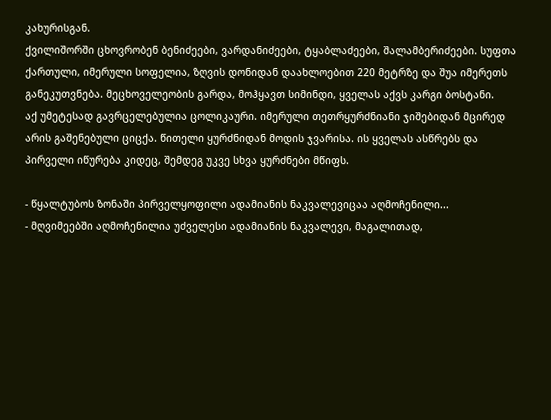კახურისგან.
ქვილიშორში ცხოვრობენ ბენიძეები, ვარდანიძეები, ტყაბლაძეები, შალამბერიძეები. სუფთა ქართული, იმერული სოფელია, ზღვის დონიდან დაახლოებით 220 მეტრზე და შუა იმერეთს განეკუთვნება. მეცხოველეობის გარდა, მოჰყავთ სიმინდი, ყველას აქვს კარგი ბოსტანი.
აქ უმეტესად გავრცელებულია ცოლიკაური. იმერული თეთრყურძნიანი ჯიშებიდან მცირედ არის გაშენებული ციცქა. წითელი ყურძნიდან მოდის ჯვარისა. ის ყველას ასწრებს და პირველი იწურება კიდეც, შემდეგ უკვე სხვა ყურძნები მწიფს.

- წყალტუბოს ზონაში პირველყოფილი ადამიანის ნაკვალევიცაა აღმოჩენილი...
- მღვიმეებში აღმოჩენილია უძველესი ადამიანის ნაკვალევი, მაგალითად,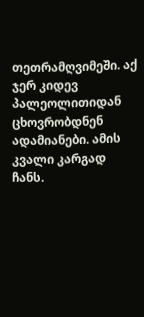თეთრამღვიმეში. აქ ჯერ კიდევ პალეოლითიდან ცხოვრობდნენ ადამიანები. ამის კვალი კარგად ჩანს.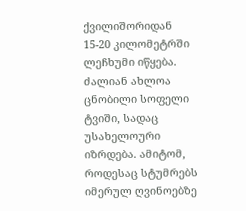ქვილიშორიდან 15-20 კილომეტრში ლეჩხუმი იწყება. ძალიან ახლოა ცნობილი სოფელი ტვიში, სადაც უსახელოური იზრდება. ამიტომ, როდესაც სტუმრებს იმერულ ღვინოებზე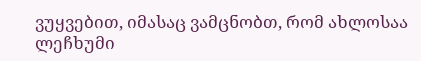ვუყვებით, იმასაც ვამცნობთ, რომ ახლოსაა ლეჩხუმი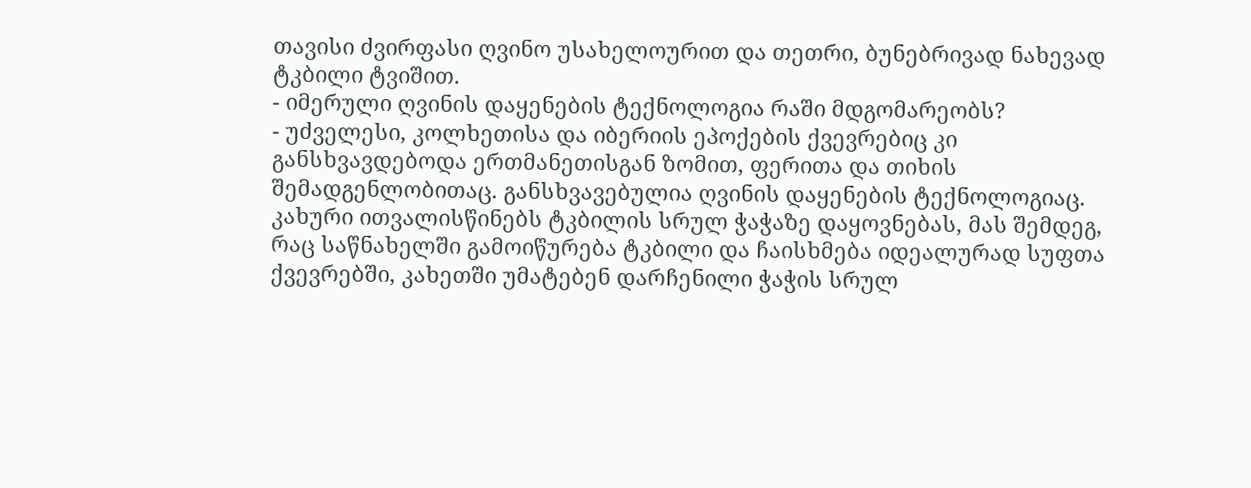თავისი ძვირფასი ღვინო უსახელოურით და თეთრი, ბუნებრივად ნახევად ტკბილი ტვიშით.
- იმერული ღვინის დაყენების ტექნოლოგია რაში მდგომარეობს?
- უძველესი, კოლხეთისა და იბერიის ეპოქების ქვევრებიც კი განსხვავდებოდა ერთმანეთისგან ზომით, ფერითა და თიხის შემადგენლობითაც. განსხვავებულია ღვინის დაყენების ტექნოლოგიაც. კახური ითვალისწინებს ტკბილის სრულ ჭაჭაზე დაყოვნებას, მას შემდეგ, რაც საწნახელში გამოიწურება ტკბილი და ჩაისხმება იდეალურად სუფთა ქვევრებში, კახეთში უმატებენ დარჩენილი ჭაჭის სრულ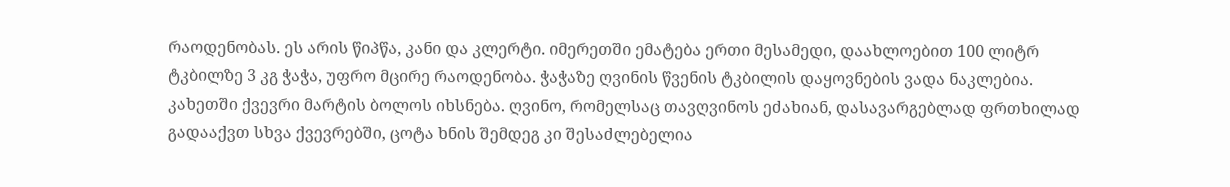რაოდენობას. ეს არის წიპწა, კანი და კლერტი. იმერეთში ემატება ერთი მესამედი, დაახლოებით 100 ლიტრ ტკბილზე 3 კგ ჭაჭა, უფრო მცირე რაოდენობა. ჭაჭაზე ღვინის წვენის ტკბილის დაყოვნების ვადა ნაკლებია. კახეთში ქვევრი მარტის ბოლოს იხსნება. ღვინო, რომელსაც თავღვინოს ეძახიან, დასავარგებლად ფრთხილად გადააქვთ სხვა ქვევრებში, ცოტა ხნის შემდეგ კი შესაძლებელია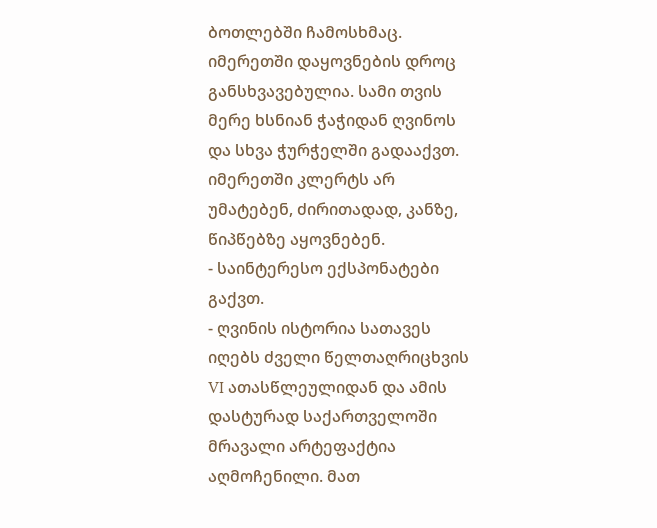ბოთლებში ჩამოსხმაც. იმერეთში დაყოვნების დროც განსხვავებულია. სამი თვის მერე ხსნიან ჭაჭიდან ღვინოს და სხვა ჭურჭელში გადააქვთ. იმერეთში კლერტს არ უმატებენ, ძირითადად, კანზე, წიპწებზე აყოვნებენ.
- საინტერესო ექსპონატები გაქვთ.
- ღვინის ისტორია სათავეს იღებს ძველი წელთაღრიცხვის VI ათასწლეულიდან და ამის დასტურად საქართველოში მრავალი არტეფაქტია აღმოჩენილი. მათ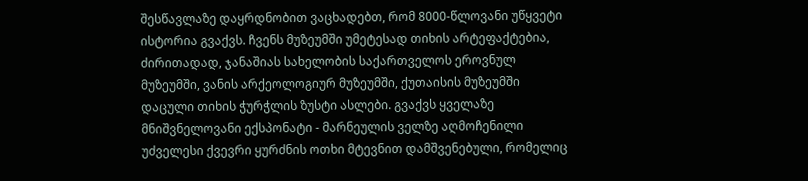შესწავლაზე დაყრდნობით ვაცხადებთ, რომ 8000-წლოვანი უწყვეტი ისტორია გვაქვს. ჩვენს მუზეუმში უმეტესად თიხის არტეფაქტებია, ძირითადად, ჯანაშიას სახელობის საქართველოს ეროვნულ მუზეუმში, ვანის არქეოლოგიურ მუზეუმში, ქუთაისის მუზეუმში დაცული თიხის ჭურჭლის ზუსტი ასლები. გვაქვს ყველაზე მნიშვნელოვანი ექსპონატი - მარნეულის ველზე აღმოჩენილი უძველესი ქვევრი ყურძნის ოთხი მტევნით დამშვენებული, რომელიც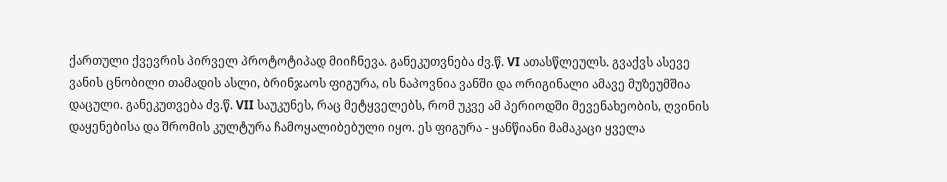ქართული ქვევრის პირველ პროტოტიპად მიიჩნევა. განეკუთვნება ძვ.წ. VI ათასწლეულს. გვაქვს ასევე ვანის ცნობილი თამადის ასლი, ბრინჯაოს ფიგურა, ის ნაპოვნია ვანში და ორიგინალი ამავე მუზეუმშია დაცული. განეკუთვება ძვ.წ. VII საუკუნეს, რაც მეტყველებს, რომ უკვე ამ პერიოდში მევენახეობის, ღვინის დაყენებისა და შრომის კულტურა ჩამოყალიბებული იყო. ეს ფიგურა - ყანწიანი მამაკაცი ყველა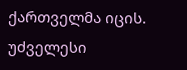ქართველმა იცის.
უძველესი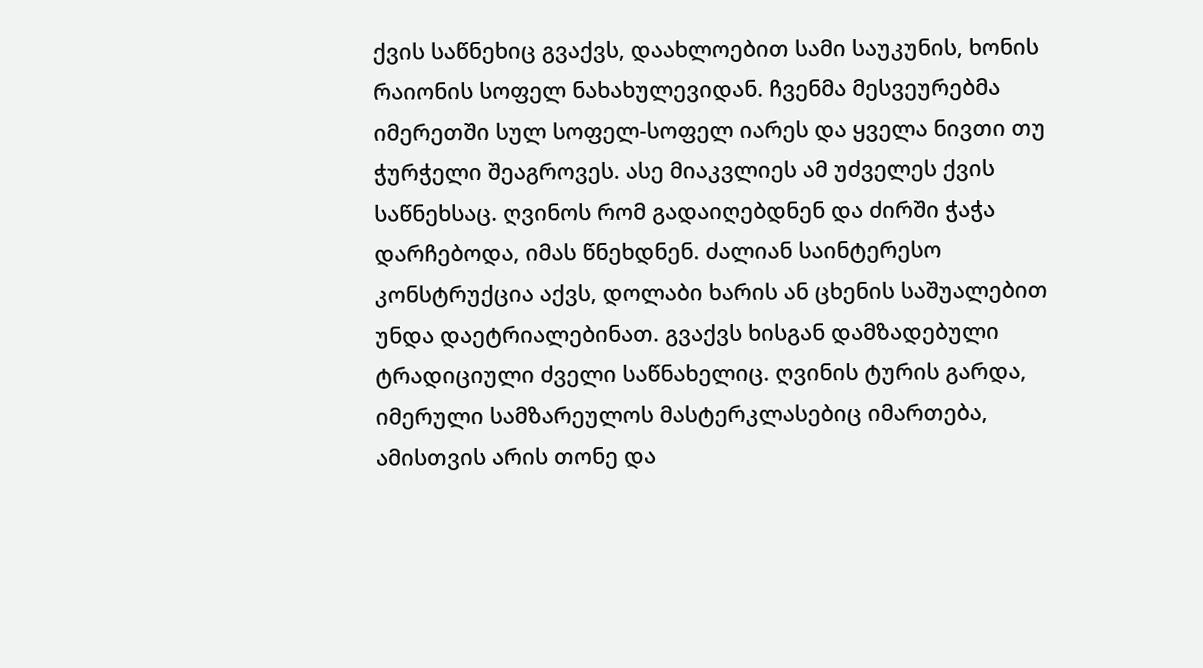ქვის საწნეხიც გვაქვს, დაახლოებით სამი საუკუნის, ხონის რაიონის სოფელ ნახახულევიდან. ჩვენმა მესვეურებმა იმერეთში სულ სოფელ-სოფელ იარეს და ყველა ნივთი თუ ჭურჭელი შეაგროვეს. ასე მიაკვლიეს ამ უძველეს ქვის საწნეხსაც. ღვინოს რომ გადაიღებდნენ და ძირში ჭაჭა დარჩებოდა, იმას წნეხდნენ. ძალიან საინტერესო კონსტრუქცია აქვს, დოლაბი ხარის ან ცხენის საშუალებით უნდა დაეტრიალებინათ. გვაქვს ხისგან დამზადებული ტრადიციული ძველი საწნახელიც. ღვინის ტურის გარდა, იმერული სამზარეულოს მასტერკლასებიც იმართება, ამისთვის არის თონე და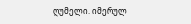ღუმელი. იმერულ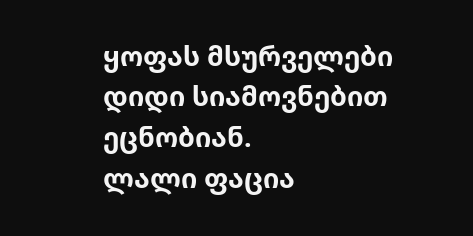ყოფას მსურველები დიდი სიამოვნებით ეცნობიან.
ლალი ფაცია